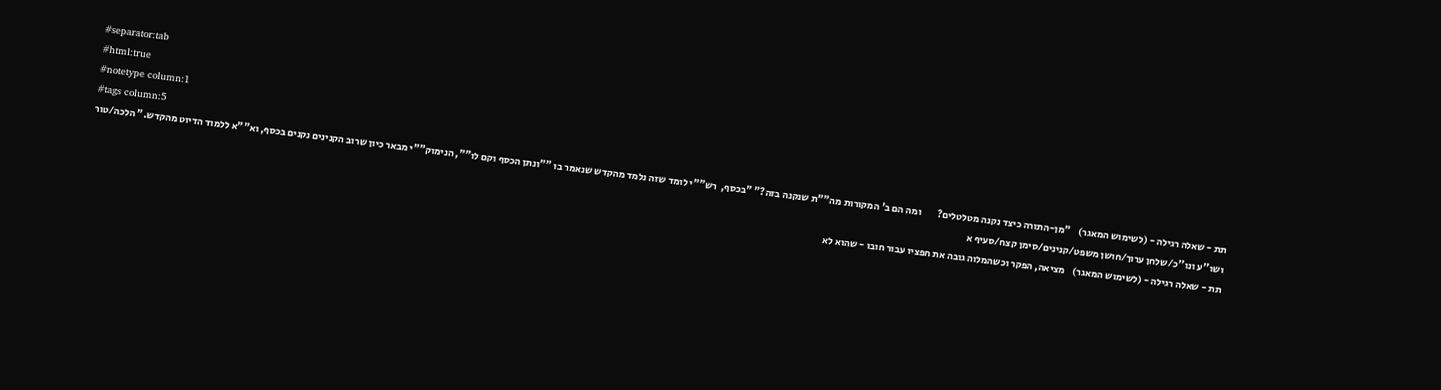#separator:tab
#html:true
#notetype column:1
#tags column:5
תת - שאלה רגילה - (לשימוש המאגר)    "מן-התורה כיצד נקנה מטלטלים?        ומה הם ב' המקורות מה""ת שנקנה בזה?" "בכסף,  רש""י לומד שזה נלמד מהקדש שנאמר בו ""ונתן הכסף וקם לו"", הנימוק""י מבאר כיון שרוב הקנינים נקנים בכסף, וא""א ללמוד הדיוט מהקדש." הלכה/טור ושו''ע ונו''כ/שלחן ערוך/חושן משפט/קנינים/סימן קצח/סעיף א
תת - שאלה רגילה - (לשימוש המאגר)    מציאה, הפקר וכשהמלוה גובה את חפציו עבור חובו - שהוא לא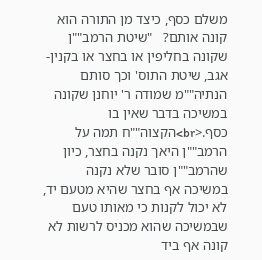משלם כסף, כיצד מן התורה הוא קונה אותם?   "שיטת הרמב""ן שקונה בחליפין או בחצר או בקנין-אגב, שיטת התוס' וכך סותם הנתיה""מ שמודה ר' יוחנן שקונה במשיכה בדבר שאין בו כסף.<br>הקצוה""ח תמה על הרמב""ן היאך נקנה בחצר, כיון שהרמב""ן סובר שלא נקנה במשיכה אף בחצר שהיא מטעם יד, לא יכול לקנות כי מאותו טעם שבמשיכה שהוא מכניס לרשות לא קונה אף ביד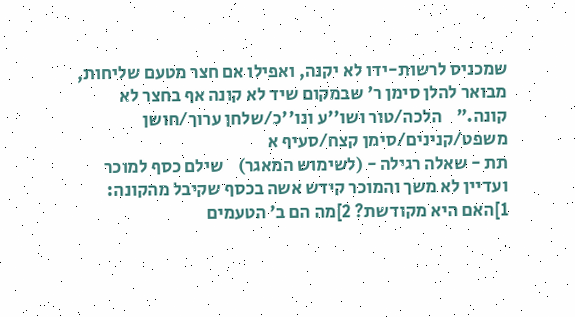שמכניס לרשות-ידו לא יקנה, ואפילו אם חצר מטעם שליחות, מבואר להלן סימן ר' שבמקום שיד לא קונה אף בחצר לא קונה."    הלכה/טור ושו''ע ונו''כ/שלחן ערוך/חושן משפט/קנינים/סימן קצח/סעיף א
תת - שאלה רגילה - (לשימוש המאגר)    שילם כסף למוכר ועדיין לא משך והמוכר קידש אשה בכסף שקיבל מהקונה: 1]האם היא מקודשת? 2]מה הם ב' הטעמים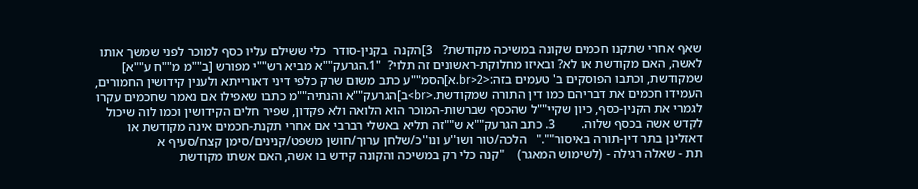שאף אחרי שתקנו חכמים שקונה במשיכה מקודשת?   3]הקנה  בקנין-סודר  כלי ששילם עליו כסף למוכר לפני שמשך אותו לאשה, האם מקודשת או לא? ובאיזו מחלוקת-ראשונים זה תלוי?  "1.הגרעק""א מביא רש""י מפורש [ב""מ מ""ח ע""א] שמקודשת, וכתבו הפוסקים ב' טעמים בזה:<br>2.א]הסמ""ע כתב משום שרק כלפי דיני דאורייתא ולענין קידושין החמורים, העמידו חכמים את דבריהם כמו דין התורה שמקודשת.<br>ב]הגרעק""א והנתיה""מ כתבו שאפילו אם נאמר שחכמים עקרו לגמרי את הקנין-כסף, כיון שקיי""ל שהכסף שברשות-המוכר הוא הלואה ולא פקדון, שפיר חלים הקידושין וכמו לוה שיכול לקדש אשה בכסף שלוה.        3. כתב הגרעק""א ש""זה תליא באשלי רברבי אם אחרי תקנת-חכמים אינה מקודשת או דאזלינן בתר דין-תורה באיסור""."   הלכה/טור ושו''ע ונו''כ/שלחן ערוך/חושן משפט/קנינים/סימן קצח/סעיף א
תת - שאלה רגילה - (לשימוש המאגר)    "קנה כלי רק במשיכה והקונה קידש בו אשה, האם אשתו מקודשת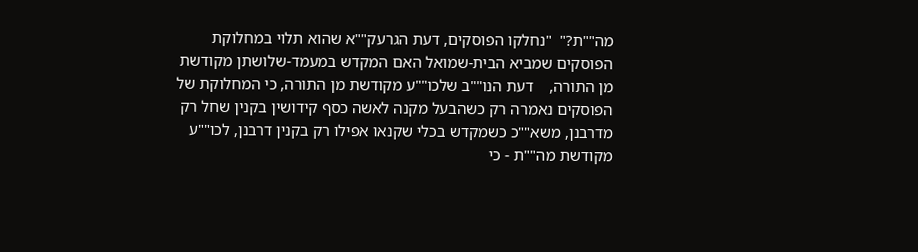מה""ת?"  "נחלקו הפוסקים, דעת הגרעק""א שהוא תלוי במחלוקת הפוסקים שמביא הבית-שמואל האם המקדש במעמד-שלושתן מקודשת מן התורה,    דעת הנו""ב שלכו""ע מקודשת מן התורה, כי המחלוקת של הפוסקים נאמרה רק כשהבעל מקנה לאשה כסף קידושין בקנין שחל רק מדרבנן, משא""כ כשמקדש בכלי שקנאו אפילו רק בקנין דרבנן, לכו""ע מקודשת מה""ת - כי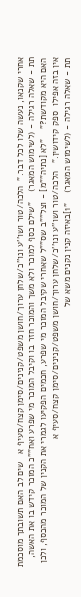אחרי שקנאו, נעשה שלו לכל דבר."  הלכה/טור ושו''ע ונו''כ/שלחן ערוך/חושן משפט/קנינים/סימן קצח/סעיף א   שים לב האם תשובתך מוסכמת
תת - שאלה רגילה - (לשימוש המאגר)    "שילם כסף למוכר ולא משך והמוכר חזר בו וקיבל המוכר מי שפרע ואח""כ המוכר קידש בו את האשה, האם היא מקודשת?"    "לא [נתיה""מ] - וצל""ב שס""ל שאחרי שקיבל המוכר מי שפרע, חכמים הפקיעו לגמרי את הקנין של המוכר מהכסף, ולכן אין בזה אפילו  ספק קידושין."   הלכה/טור ושו''ע ונו''כ/שלחן ערוך/חושן משפט/קנינים/סימן קצח/סעיף א
תת - שאלה רגילה - (לשימוש המאגר)    "1]באיזה קנין נקנים משא של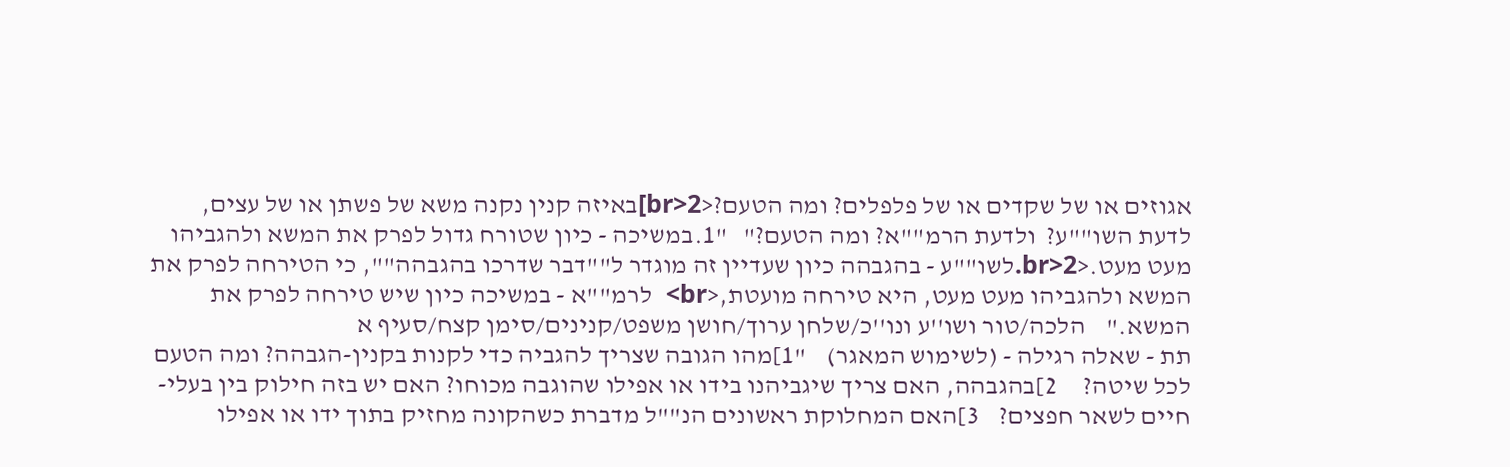אגוזים או של שקדים או של פלפלים? ומה הטעם?<br>2]באיזה קנין נקנה משא של פשתן או של עצים, לדעת השו""ע?  ולדעת הרמ""א? ומה הטעם?"   "1.במשיכה - כיון שטורח גדול לפרק את המשא ולהגביהו מעט מעט.<br>2.לשו""ע - בהגבהה כיון שעדיין זה מוגדר ל""דבר שדרכו בהגבהה"", כי הטירחה לפרק את המשא ולהגביהו מעט מעט, היא טירחה מועטת,<br>  לרמ""א - במשיכה כיון שיש טירחה לפרק את המשא."    הלכה/טור ושו''ע ונו''כ/שלחן ערוך/חושן משפט/קנינים/סימן קצח/סעיף א
תת - שאלה רגילה - (לשימוש המאגר)    "1]מהו הגובה שצריך להגביה כדי לקנות בקנין-הגבהה? ומה הטעם לכל שיטה?     2]בהגבהה, האם צריך שיגביהנו בידו או אפילו שהוגבה מכוחו? האם יש בזה חילוק בין בעלי-חיים לשאר חפצים?    3]האם המחלוקת ראשונים הנ""ל מדברת כשהקונה מחזיק בתוך ידו או אפילו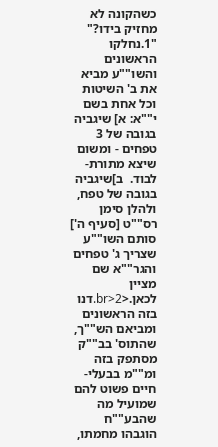כשהקונה לא מחזיק בידו?" "1.נחלקו הראשונים והשו""ע מביא את ב' השיטות וכל אחת בשם י""א: א] שיגביה בגובה של 3 טפחים - ומשום שיצא מתורת-לבוד.  ב]שיגביה בגובה של טפח, ולהלן סימן רס""ט [סעיף ה'] סותם השו""ע שצריך ג' טפחים והגר""א שם מציין לכאן.<br>2.דנו בזה הראשונים ומביאם הש""ך, שהתוס' בב""ק מסתפק בזה ומ""מ בבעלי-חיים פשוט להם שמועיל מה שהבע""ח הוגבהו מחמתו,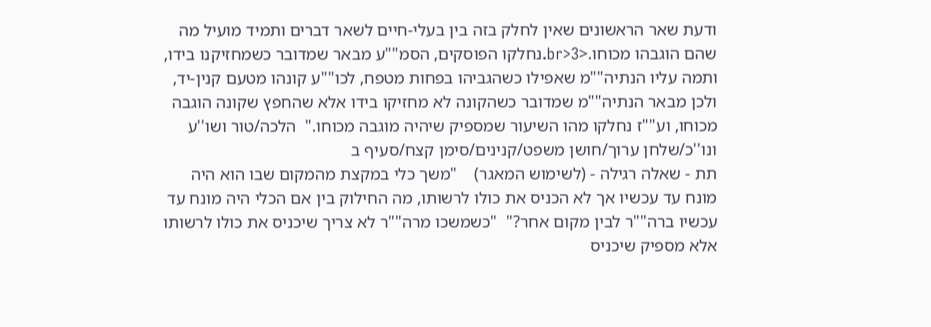ודעת שאר הראשונים שאין לחלק בזה בין בעלי-חיים לשאר דברים ותמיד מועיל מה שהם הוגבהו מכוחו.<br>3.נחלקו הפוסקים, הסמ""ע מבאר שמדובר כשמחזיקנו בידו, ותמה עליו הנתיה""מ שאפילו כשהגביהו בפחות מטפח, לכו""ע קונהו מטעם קנין-יד, ולכן מבאר הנתיה""מ שמדובר כשהקונה לא מחזיקו בידו אלא שהחפץ שקונה הוגבה מכוחו, וע""ז נחלקו מהו השיעור שמספיק שיהיה מוגבה מכוחו."  הלכה/טור ושו''ע ונו''כ/שלחן ערוך/חושן משפט/קנינים/סימן קצח/סעיף ב
תת - שאלה רגילה - (לשימוש המאגר)    "משך כלי במקצת מהמקום שבו הוא היה מונח עד עכשיו אך לא הכניס את כולו לרשותו, מה החילוק בין אם הכלי היה מונח עד עכשיו ברה""ר לבין מקום אחר?"  "כשמשכו מרה""ר לא צריך שיכניס את כולו לרשותו אלא מספיק שיכניס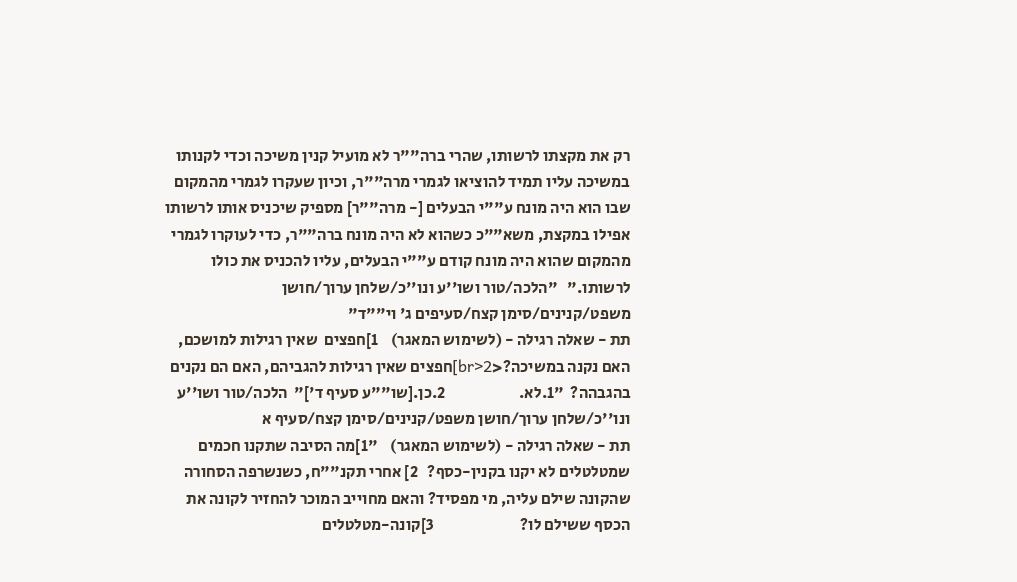רק את מקצתו לרשותו, שהרי ברה""ר לא מועיל קנין משיכה וכדי לקנותו במשיכה עליו תמיד להוציאו לגמרי מרה""ר, וכיון שעקרו לגמרי מהמקום שבו הוא היה מונח ע""י הבעלים [- מרה""ר] מספיק שיכניס אותו לרשותו אפילו במקצת, משא""כ כשהוא לא היה מונח ברה""ר, כדי לעוקרו לגמרי מהמקום שהוא היה מונח קודם ע""י הבעלים, עליו להכניס את כולו לרשותו."   "הלכה/טור ושו''ע ונו''כ/שלחן ערוך/חושן משפט/קנינים/סימן קצח/סעיפים ג' וי""ד"
תת - שאלה רגילה - (לשימוש המאגר)    1]חפצים  שאין רגילות למושכם, האם נקנה במשיכה?<br>2]חפצים שאין רגילות להגביהם, האם הם נקנים בהגבהה?  "1.לא.                       2.כן.[שו""ע סעיף ד']"  הלכה/טור ושו''ע ונו''כ/שלחן ערוך/חושן משפט/קנינים/סימן קצח/סעיף א
תת - שאלה רגילה - (לשימוש המאגר)    "1]מה הסיבה שתקנו חכמים שמטלטלים לא יקנו בקנין-כסף?   2] אחרי תקנ""ח, כשנשרפה הסחורה שהקונה שילם עליה, מי מפסיד? והאם מחוייב המוכר להחזיר לקונה את הכסף ששילם לו?                           3]קונה-מטלטלים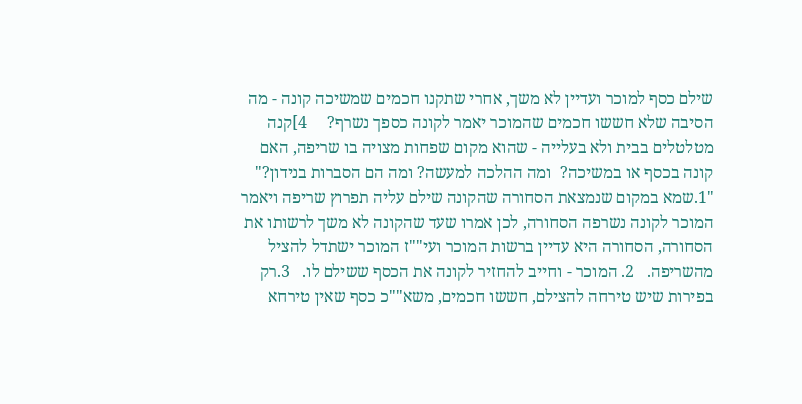שילם כסף למוכר ועדיין לא משך, אחרי שתקנו חכמים שמשיכה קונה - מה הסיבה שלא חששו חכמים שהמוכר יאמר לקונה כספך נשרף?     4]קנה מטלטלים בבית ולא בעלייה - שהוא מקום שפחות מצויה בו שריפה, האם קונה בכסף או במשיכה?  ומה ההלכה למעשה? ומה הם הסברות בנידון?"  "1.שמא במקום שנמצאת הסחורה שהקונה שילם עליה תפרוץ שריפה ויאמר המוכר לקונה נשרפה הסחורה, לכן אמרו שעד שהקונה לא משך לרשותו את הסחורה, הסחורה היא עדיין ברשות המוכר ועי""ז המוכר ישתדל להציל מהשריפה.   2. המוכר - וחייב להחזיר לקונה את הכסף ששילם לו.   3.רק בפירות שיש טירחה להצילם, חששו חכמים, משא""כ כסף שאין טירחא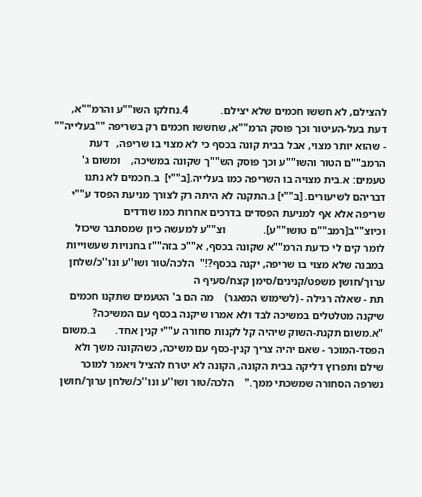להצילם, לא חששו חכמים שלא יצילם.            4.נחלקו השו""ע והרמ""א, דעת בעל-העיטור וכך פוסק הרמ""א, שחששו חכמים רק בשריפה ""בעלייה"" - שהוא יותר מצוי, אבל בבית קונה בכסף כי לא מצוי בו שריפה,   דעת הרמב""ם הטור והשו""ע וכך פוסק הש""ך שקונה במשיכה,    ומשום ג' טעמים: א.בית מצויה בו השריפה כמו בעלייה.[ב""י]  ב.חכמים לא נתנו דבריהם לשיעורים. [ב""י] ג.התקנה לא היתה רק לצורך מניעת הפסד ע""י שריפה אלא אף למניעת הפסדים בדרכים אחרות כמו שודדים וכיוצ""ב[רמב""ם טושו""ע].              וצ""ע למעשה כיון שמסתבר שיכול לומר קים לי כדעת הרמ""א שקונה בכסף, א""כ בזה""ז בחנויות שעשוייות במבנה שלא מצוי בו שריפה, יקנה בכסף?!"  הלכה/טור ושו''ע ונו''כ/שלחן ערוך/חושן משפט/קנינים/סימן קצח/סעיף ה
תת - שאלה רגילה - (לשימוש המאגר)    מה הם ב' הטעמים שתקנו חכמים שיקנה מטלטלים במשיכה לבד ולא אמרו שיקנה בכסף עם המשיכה? "א.משום תקנת-השוק שיהיה קל לקנות סחורה ע""י קנין אחד.       ב.משום הפסד-המוכר - שאם יהיה צריך קנין-כסף עם משיכה, כשהקונה משך ולא שילם ותפרוץ דליקה בבית הקונה, הקונה לא יטרח להציל ויאמר למוכר נשרפה הסחורה שמשכתי ממך."    הלכה/טור ושו''ע ונו''כ/שלחן ערוך/חושן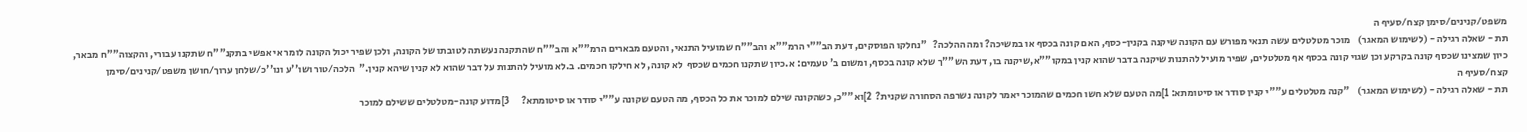משפט/קנינים/סימן קצח/סעיף ה
תת - שאלה רגילה - (לשימוש המאגר)    מוכר מטלטלים עשה תנאי מפורש עם הקונה שיקנה בקנין-כסף, האם קונה בכסף או במשיכה? ומה ההלכה?   "נחלקו הפוסקים, דעת הב""י הרמ""א והב""ח שמועיל התנאי, והטעם מבארים הרמ""א והב""ח שהתקנה נעשתה לטובתו של הקונה, ולכן שפיר יכול הקונה לומר אי אפשי בתקנ""ח שתקנו עבורי, והקצוה""ח מבאר, כיון שמצינו שכסף קונה בקרקע וכן שגוי קונה בכסף אף מטלטלים, שפיר מועיל להתנות שיקנה בדבר שהוא קנין במקו""א,שיקנה בו, דעת הש""ך שלא קונה בכסף, ומשום ב' טעמים: א.כיון שתקנו חכמים שכסף  לא קונה, לא חילקו חכמים. ב.לא מועיל להתנות על דבר שהוא לא קנין שיהא קנין."  הלכה/טור ושו''ע ונו''כ/שלחן ערוך/חושן משפט/קנינים/סימן קצח/סעיף ה
תת - שאלה רגילה - (לשימוש המאגר)    "קנה מטלטלים ע""י קנין סודר או סיטומתא: 1]מה הטעם שלא חשו חכמים שהמוכר יאמר לקונה נשרפה הסחורה שקנית?  2]וא""כ, כשהקונה שילם למוכר את כל הכסף, מה הטעם שקונה ע""י סודר או סיטומתא?      3]מדוע קונה-מטלטלים ששילם למוכר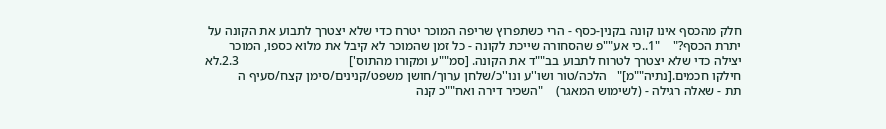חלק מהכסף אינו קונה בקנין-כסף - הרי כשתפרוץ שריפה המוכר יטרח כדי שלא יצטרך לתבוע את הקונה על יתרת הכסף?"    "1..כי אע""פ שהסחורה שייכת לקונה - כל זמן שהמוכר לא קיבל את מלוא כספו, המוכר יצילה כדי שלא יצטרך לטרוח לתבוע בב""ד את הקונה. [סמ""ע ומקורו מהתוס']                                  2.3.לא חילקו חכמים.[נתיה""מ]"   הלכה/טור ושו''ע ונו''כ/שלחן ערוך/חושן משפט/קנינים/סימן קצח/סעיף ה
תת - שאלה רגילה - (לשימוש המאגר)    "השכיר דירה ואח""כ קנה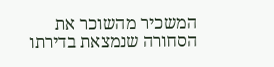המשכיר מהשוכר את הסחורה שנמצאת בדירתו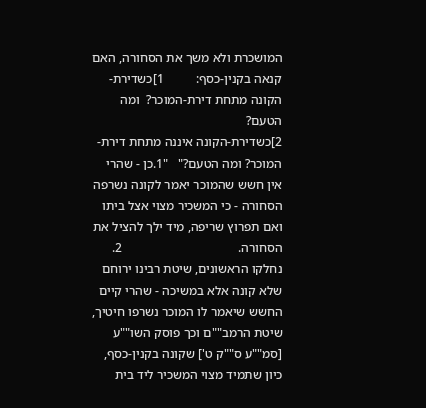המושכרת ולא משך את הסחורה, האם קנאה בקנין-כסף:          1]כשדירת-הקונה מתחת דירת-המוכר?  ומה הטעם?                                      2]כשדירת-הקונה איננה מתחת דירת-המוכר? ומה הטעם?"   "1.כן - שהרי אין חשש שהמוכר יאמר לקונה נשרפה הסחורה - כי המשכיר מצוי אצל ביתו ואם תפרוץ שריפה, מיד ילך להציל את הסחורה.                                    2. נחלקו הראשונים, שיטת רבינו ירוחם שלא קונה אלא במשיכה - שהרי קיים החשש שיאמר לו המוכר נשרפו חיטיך, שיטת הרמב""ם וכך פוסק השו""ע [סמ""ע ס""ק ט'] שקונה בקנין-כסף, כיון שתמיד מצוי המשכיר ליד בית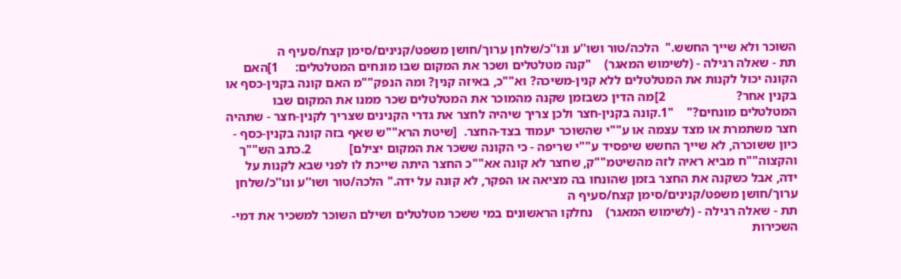השוכר ולא שייך החשש."  הלכה/טור ושו''ע ונו''כ/שלחן ערוך/חושן משפט/קנינים/סימן קצח/סעיף ה
תת - שאלה רגילה - (לשימוש המאגר)    "קנה מטלטלים ושכר את המקום שבו מונחים המטלטלים:     1]האם הקונה יכול לקנות את המטלטלים ללא קנין-משיכה? וא""כ, באיזה קנין? ומה הנפק""מ האם קונה בקנין-כסף או בקנין אחר?                      2]מה הדין כשבזמן שקנה מהמוכר את המטלטלים שכר ממנו את המקום שבו המטלטלים מונחים?"    "1.קונה בקנין-חצר ולכן צריך שיהיה לחצר את גדרי הקנינים שצריך לקנין-חצר - שתהיה חצר משתמרת או מצד עצמה או ע""י שהשוכר יעמוד בצד-החצר.  [שיטת הרא""ש שאף בזה קונה בקנין-כסף - כיון ששוכרה, לא שייך החשש שיפסיד ע""י שריפה - כי הקונה ששכר את המקום יצילם]            2.כתב הש""ך והקצוה""ח מביא ראיה לזה מהשיטמ""ק, שחצר לא קונה אא""כ החצר היתה שייכת לו לפני שבא לקנות על ידה, אבל כשקנה את החצר בזמן שהונחו בה מציאה או הפקר, לא קונה על ידה." הלכה/טור ושו''ע ונו''כ/שלחן ערוך/חושן משפט/קנינים/סימן קצח/סעיף ה
תת - שאלה רגילה - (לשימוש המאגר)    נחלקו הראשונים במי ששכר מטלטלים ושילם השוכר למשכיר את דמי-השכירות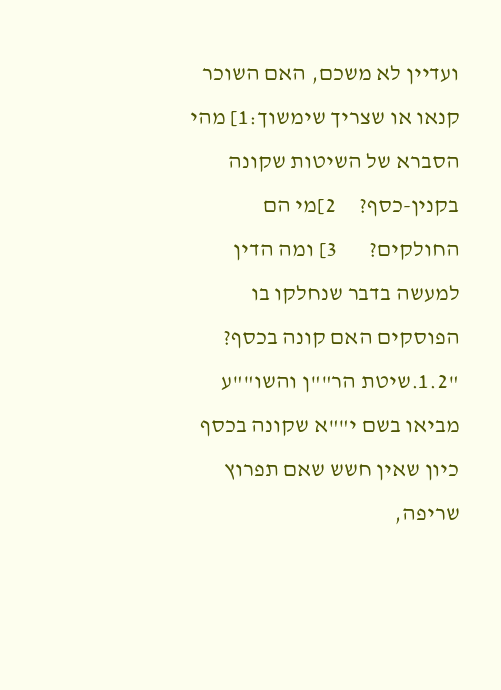ועדיין לא משכם, האם השוכר קנאו או שצריך שימשוך:1] מהי הסברא של השיטות שקונה בקנין-כסף?     2]מי הם החולקים?       3] ומה הדין למעשה בדבר שנחלקו בו הפוסקים האם קונה בכסף? "1.2.שיטת הר""ן והשו""ע מביאו בשם י""א שקונה בכסף כיון שאין חשש שאם תפרוץ שריפה,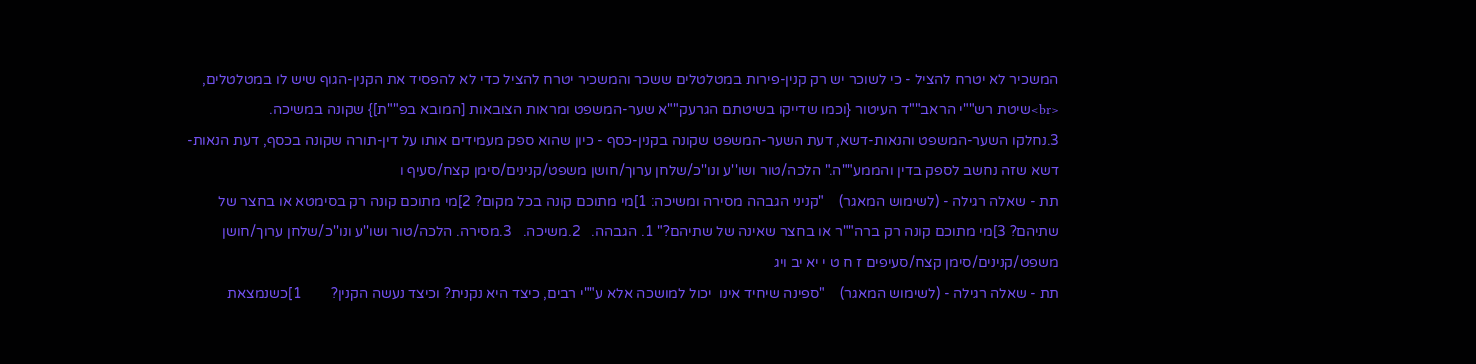המשכיר לא יטרח להציל - כי לשוכר יש רק קנין-פירות במטלטלים ששכר והמשכיר יטרח להציל כדי לא להפסיד את הקנין-הגוף שיש לו במטלטלים, <br>שיטת רש""י הראב""ד העיטור {וכמו שדייקו בשיטתם הגרעק""א שער-המשפט ומראות הצובאות [המובא בפ""ת]} שקונה במשיכה.                                                             3.נחלקו השער-המשפט והנאות-דשא, דעת השער-המשפט שקונה בקנין-כסף - כיון שהוא ספק מעמידים אותו על דין-תורה שקונה בכסף, דעת הנאות-דשא שזה נחשב לספק בדין והממע""ה." הלכה/טור ושו''ע ונו''כ/שלחן ערוך/חושן משפט/קנינים/סימן קצח/סעיף ו
תת - שאלה רגילה - (לשימוש המאגר)    "קניני הגבהה מסירה ומשיכה: 1]מי מתוכם קונה בכל מקום? 2]מי מתוכם קונה רק בסימטא או בחצר של שתיהם? 3]מי מתוכם קונה רק ברה""ר או בחצר שאינה של שתיהם?" 1. הגבהה.   2.משיכה.   3.מסירה. הלכה/טור ושו''ע ונו''כ/שלחן ערוך/חושן משפט/קנינים/סימן קצח/סעיפים ז ח ט י יא יב ויג
תת - שאלה רגילה - (לשימוש המאגר)    "ספינה שיחיד אינו  יכול למושכה אלא ע""י רבים, כיצד היא נקנית? וכיצד נעשה הקנין?        1]כשנמצאת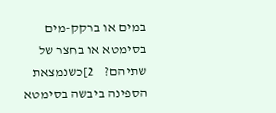במים או ברקק-מים בסימטא או בחצר של שתיהם?    2]כשנמצאת הספינה ביבשה בסימטא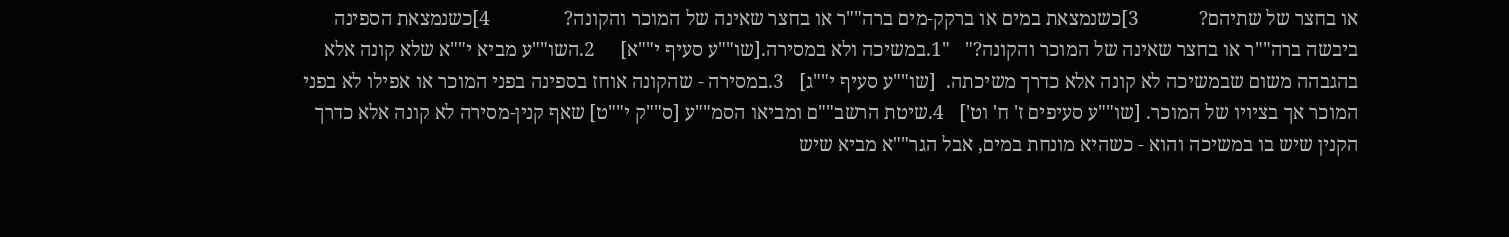או בחצר של שתיהם?            3]כשנמצאת במים או ברקק-מים ברה""ר או בחצר שאינה של המוכר והקונה?               4]כשנמצאת הספינה ביבשה ברה""ר או בחצר שאינה של המוכר והקונה?"   "1.במשיכה ולא במסירה.[שו""ע סעיף י""א]     2.השו""ע מביא י""א שלא קונה אלא בהגבהה משום שבמשיכה לא קונה אלא כדרך משיכתה.  [שו""ע סעיף י""ג]   3.במסירה - שהקונה אוחז בספינה בפני המוכר או אפילו לא בפני המוכר אך בציויו של המוכר. [שו""ע סעיפים ז' ח' וט']   4.שיטת הרשב""ם ומביאו הסמ""ע [ס""ק י""ט] שאף קנין-מסירה לא קונה אלא כדרך הקנין שיש בו במשיכה והוא - כשהיא מונחת במים, אבל הגר""א מביא שיש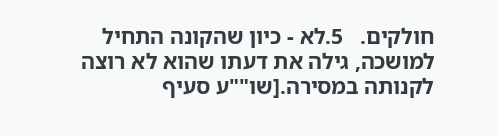חולקים.   5.לא - כיון שהקונה התחיל למושכה, גילה את דעתו שהוא לא רוצה לקנותה במסירה.[שו""ע סעיף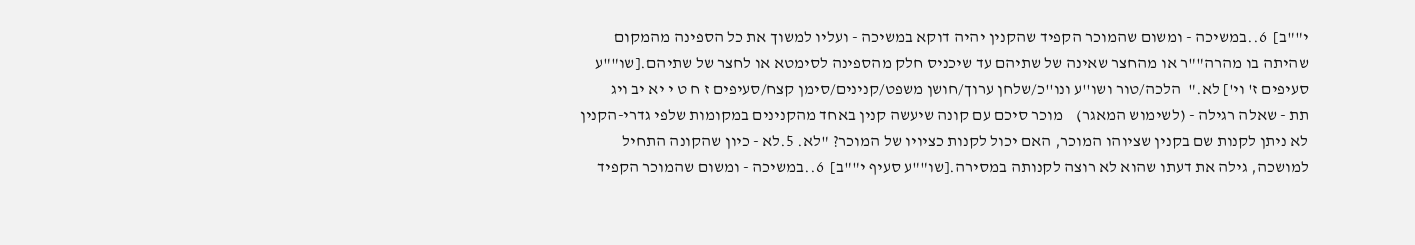י""ב]  6..במשיכה - ומשום שהמוכר הקפיד שהקנין יהיה דוקא במשיכה - ועליו למשוך את כל הספינה מהמקום שהיתה בו מהרה""ר או מהחצר שאינה של שתיהם עד שיכניס חלק מהספינה לסימטא או לחצר של שתיהם.[שו""ע סעיפים ז' וי'] לא."  הלכה/טור ושו''ע ונו''כ/שלחן ערוך/חושן משפט/קנינים/סימן קצח/סעיפים ז ח ט י יא יב ויג
תת - שאלה רגילה - (לשימוש המאגר)    מוכר סיכם עם קונה שיעשה קנין באחד מהקנינים במקומות שלפי גדרי-הקנין לא ניתן לקנות שם בקנין שציוהו המוכר, האם יכול לקנות כציויו של המוכר? "לא. 5.לא - כיון שהקונה התחיל למושכה, גילה את דעתו שהוא לא רוצה לקנותה במסירה.[שו""ע סעיף י""ב]  6..במשיכה - ומשום שהמוכר הקפיד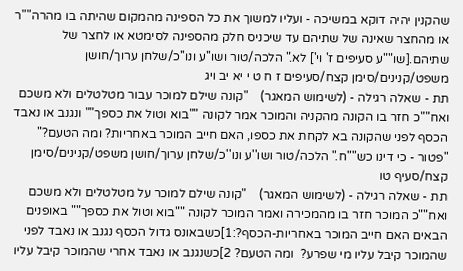שהקנין יהיה דוקא במשיכה - ועליו למשוך את כל הספינה מהמקום שהיתה בו מהרה""ר או מהחצר שאינה של שתיהם עד שיכניס חלק מהספינה לסימטא או לחצר של שתיהם.[שו""ע סעיפים ז' וי'] לא." הלכה/טור ושו''ע ונו''כ/שלחן ערוך/חושן משפט/קנינים/סימן קצח/סעיפים ז ח ט י יא יב ויג
תת - שאלה רגילה - (לשימוש המאגר)    "קונה שילם למוכר עבור מטלטלים ולא משכם ואח""כ חזר בו הקונה מהקניה והמוכר אמר לקונה ""בוא וטול את כספך"" ונגנב או נאבד הכסף לפני שהקונה בא לקחת את כספו, האם חייב המוכר באחריות? ומה הטעם?"  "פטור - כי דינו כש""ח." הלכה/טור ושו''ע ונו''כ/שלחן ערוך/חושן משפט/קנינים/סימן קצח/סעיף טו
תת - שאלה רגילה - (לשימוש המאגר)    "קונה שילם למוכר על מטלטלים ולא משכם ואח""כ המוכר חזר בו מהמכירה ואמר המוכר לקונה ""בוא וטול את כספך"" באופנים הבאים האם חייב המוכר באחריות-הכסף?:1]כשבאונס גדול הכסף נגנב או נאבד לפני שהמוכר קיבל עליו מי שפרע?  ומה הטעם? 2]כשנגנב או נאבד אחרי שהמוכר קיבל עליו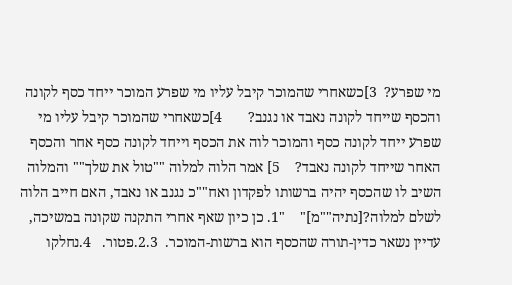מי שפרע?  3]כשאחרי שהמוכר קיבל עליו מי שפרע המוכר ייחד כסף לקונה והכסף שייחד לקונה נאבד או נגנב?       4]כשאחרי שהמוכר קיבל עליו מי שפרע ייחד לקונה כסף והמוכר לוה את הכסף וייחד לקונה כסף אחר והכסף האחר שייחד לקונה נאבד?    5] אמר הלוה למלוה ""טול את שלך"" והמלוה השיב לו שהכסף יהיה ברשותו לפקדון ואח""כ נגנב או נאבד, האם חייב הלוה לשלם למלוה?[נתיה""מ]"    "1. כן כיון שאף אחרי התקנה שקונה במשיכה, עדיין נשאר כדין-תורה שהכסף הוא ברשות-המוכר.  2.3.פטור.   4.נחלקו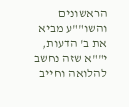הראשונים והשו""ע מביא את ב' הדעות, י""א שזה נחשב להלואה וחייב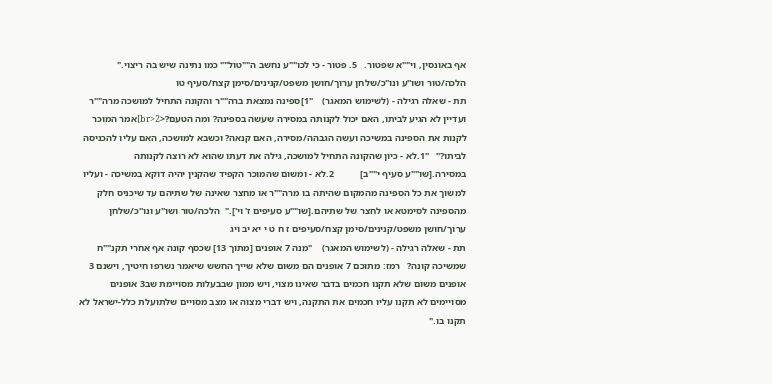אף באונסין, וי""א שפטור.   5. פטור - כי לכו""ע נחשב ה""טול"" כמו נתינה שיש בה ריצוי."   הלכה/טור ושו''ע ונו''כ/שלחן ערוך/חושן משפט/קנינים/סימן קצח/סעיף טו
תת - שאלה רגילה - (לשימוש המאגר)    "1]ספינה נמצאת ברה""ר והקונה התחיל למושכה מרה""ר ועדיין לא הגיע לביתו, האם יכול לקנותה במסירה שעשה בספינה? ומה הטעם?<br>2]אמר המוכר לקנות את הספינה במשיכה ועשה הגבהה/מסירה, האם קנאה? וכשבא למושכה, האם עליו להכניסה לביתו?"   "1.לא - כיון שהקונה התחיל למושכה, גילה את דעתו שהוא לא רוצה לקנותה במסירה.[שו""ע סעיף י""ב]           2.לא - ומשום שהמוכר הקפיד שהקנין יהיה דוקא במשיכה - ועליו למשוך את כל הספינה מהמקום שהיתה בו מרה""ר או מחצר שאינה של שתיהם עד שיכניס חלק מהספינה לסימטא או לחצר של שתיהם.[שו""ע סעיפים ז' וי']."  הלכה/טור ושו''ע ונו''כ/שלחן ערוך/חושן משפט/קנינים/סימן קצח/סעיפים ז ח ט י יא יב ויג
תת - שאלה רגילה - (לשימוש המאגר)    "מנה 7 אופנים [מתוך 13] שכסף קונה אף אחרי תקנ""ח שמשיכה קונה?   רמז: מתוכם 7 אופנים הם משום שלא שייך החשש שיאמר נשרפו חיטיך, וישנם 3 אופנים משום שלא תקנו חכמים בדבר שאינו מצוי, ויש ממון שבבעלות מסויימת שב3 אופנים מסויימים לא תקנו עליו חכמים את התקנה, ויש דברי מצוה או מצב מסויים שלתועלת כלל-ישראל לא תקנו בו."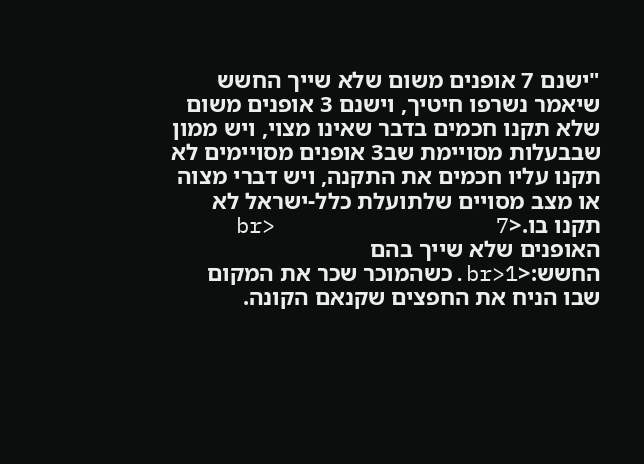"ישנם 7 אופנים משום שלא שייך החשש שיאמר נשרפו חיטיך, וישנם 3 אופנים משום שלא תקנו חכמים בדבר שאינו מצוי, ויש ממון שבבעלות מסויימת שב3 אופנים מסויימים לא תקנו עליו חכמים את התקנה, ויש דברי מצוה או מצב מסויים שלתועלת כלל-ישראל לא תקנו בו.<br>                 7 האופנים שלא שייך בהם החשש:<br>1.כשהמוכר שכר את המקום שבו הניח את החפצים שקנאם הקונה.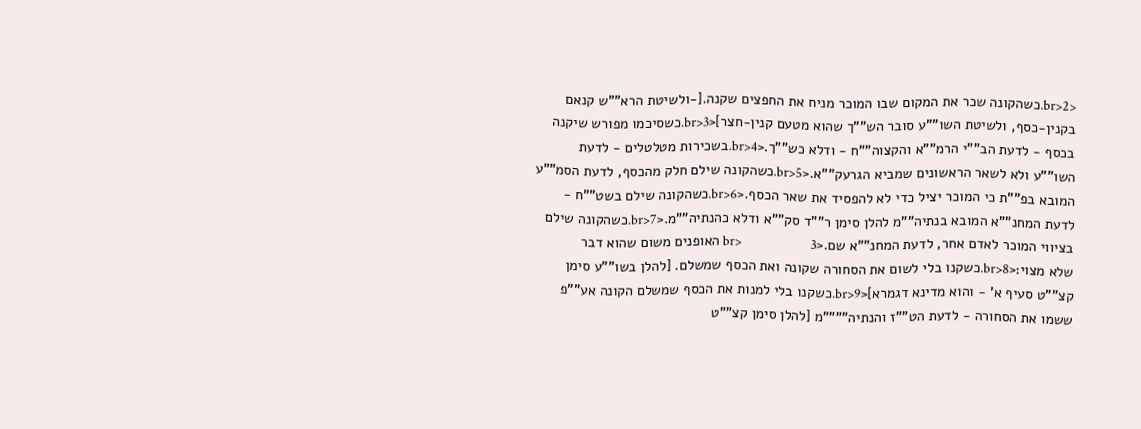<br>2.כשהקונה שכר את המקום שבו המוכר מניח את החפצים שקנה.[-ולשיטת הרא""ש קנאם בקנין-כסף, ולשיטת השו""ע סובר הש""ך שהוא מטעם קנין-חצר]<br>3.כשסיכמו מפורש שיקנה בכסף - לדעת הב""י הרמ""א והקצוה""ח - ודלא כש""ך.<br>4.בשכירות מטלטלים - לדעת השו""ע ולא לשאר הראשונים שמביא הגרעק""א.<br>5.כשהקונה שילם חלק מהכסף, לדעת הסמ""ע המובא בפ""ת כי המוכר יציל כדי לא להפסיד את שאר הכסף.<br>6.כשהקונה שילם בשט""ח - לדעת המחנ""א המובא בנתיה""מ להלן סימן ר""ד סק""א ודלא כהנתיה""מ.<br>7.כשהקונה שילם בציווי המוכר לאדם אחר, לדעת המחנ""א שם.<br>                       3 האופנים משום שהוא דבר שלא מצוי:<br>8.כשקנו בלי לשום את הסחורה שקונה ואת הכסף שמשלם. [להלן בשו""ע סימן קצ""ט סעיף א' - והוא מדינא דגמרא]<br>9.כשקנו בלי למנות את הכסף שמשלם הקונה אע""פ ששמו את הסחורה - לדעת הט""ז והנתיה""""מ [להלן סימן קצ""ט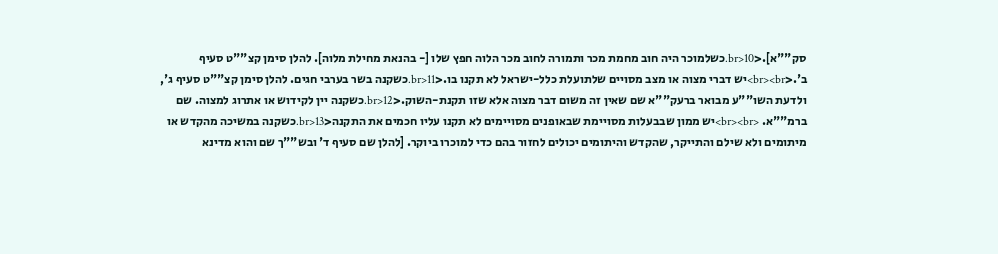סק""א].<br>10.כשלמוכר היה חוב מחמת מכר ותמורה לחוב מכר הלוה חפץ שלו [- בהנאת מחילת מלוה]. להלן סימן קצ""ט סעיף ב'.<br><br>יש דברי מצוה או מצב מסויים שלתועלת כלל-ישראל לא תקנו בו.<br>11.כשקנה בשר בערבי חגים. להלן סימן קצ""ט סעיף ג', ולדעת השו""ע מבואר ברעק""א שם שאין זה משום דבר מצוה אלא שזו תקנת-השוק.<br>12.כשקנה יין לקידוש או אתרוג למצוה. שם ברמ""א. <br><br>יש ממון שבבעלות מסויימת שבאופנים מסויימים לא תקנו עליו חכמים את התקנה<br>13.כשקנה במשיכה מהקדש או מיתומים ולא שילם והתייקר, שהקדש והיתומים יכולים לחזור בהם כדי למוכרו ביוקר. [להלן שם סעיף ד' ובש""ך שם והוא מדינא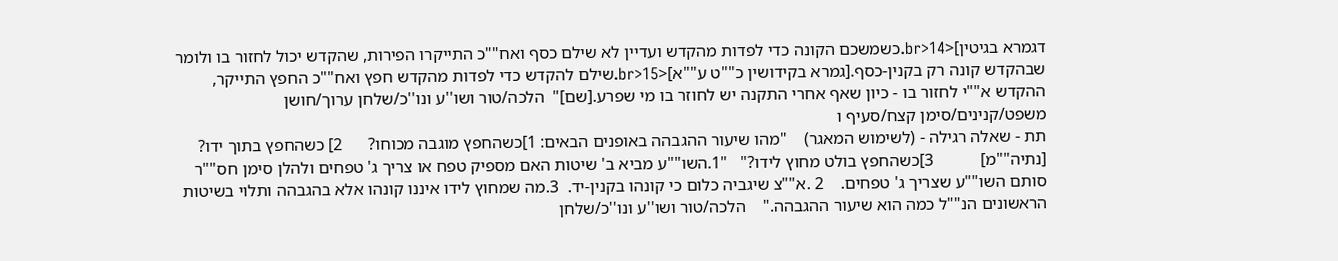דגמרא בגיטין]<br>14.כשמשכם הקונה כדי לפדות מהקדש ועדיין לא שילם כסף ואח""כ התייקרו הפירות, שהקדש יכול לחזור בו ולומר שבהקדש קונה רק בקנין-כסף.[גמרא בקידושין כ""ט ע""א]<br>15.שילם להקדש כדי לפדות מהקדש חפץ ואח""כ החפץ התייקר, ההקדש א""י לחזור בו - כיון שאף אחרי התקנה יש לחוזר בו מי שפרע.[שם]"  הלכה/טור ושו''ע ונו''כ/שלחן ערוך/חושן משפט/קנינים/סימן קצח/סעיף ו
תת - שאלה רגילה - (לשימוש המאגר)    "מהו שיעור ההגבהה באופנים הבאים: 1]כשהחפץ מוגבה מכוחו?      2] כשהחפץ בתוך ידו? [נתיה""מ]           3]כשהחפץ בולט מחוץ לידו?"   "1.השו""ע מביא ב' שיטות האם מספיק טפח או צריך ג' טפחים ולהלן סימן חס""ר סותם השו""ע שצריך ג' טפחים.    2 .א""צ שיגביה כלום כי קונהו בקנין-יד.  3.מה שמחוץ לידו איננו קונהו אלא בהגבהה ותלוי בשיטות הראשונים הנ""ל כמה הוא שיעור ההגבהה."    הלכה/טור ושו''ע ונו''כ/שלחן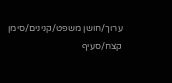ערוך/חושן משפט/קנינים/סימן קצח/סעיף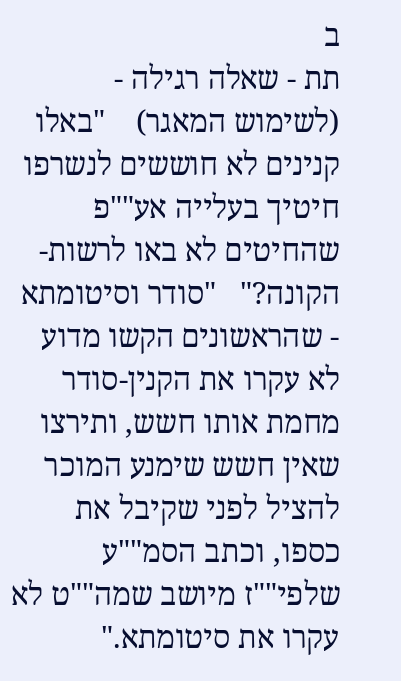ב
תת - שאלה רגילה - (לשימוש המאגר)    "באלו קנינים לא חוששים לנשרפו חיטיך בעלייה אע""פ שהחיטים לא באו לרשות-הקונה?"   "סודר וסיטומתא - שהראשונים הקשו מדוע לא עקרו את הקנין-סודר מחמת אותו חשש, ותירצו שאין חשש שימנע המוכר להציל לפני שקיבל את כספו, וכתב הסמ""ע שלפי""ז מיושב שמה""ט לא עקרו את סיטומתא."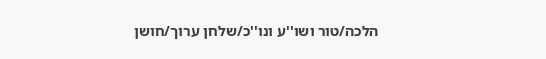הלכה/טור ושו''ע ונו''כ/שלחן ערוך/חושן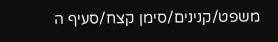משפט/קנינים/סימן קצח/סעיף ה